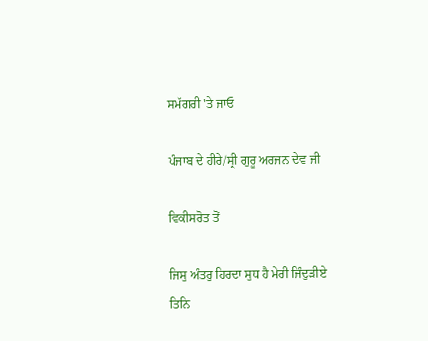ਸਮੱਗਰੀ 'ਤੇ ਜਾਓ

ਪੰਜਾਬ ਦੇ ਹੀਰੇ/ਸ੍ਰੀ ਗੁਰੂ ਅਰਜਨ ਦੇਵ ਜੀ

ਵਿਕੀਸਰੋਤ ਤੋਂ

ਜਿਸੁ ਅੰਤਰੁ ਹਿਰਦਾ ਸੁਧ ਹੈ ਮੇਰੀ ਜਿੰਦੁੜੀਏ
ਤਿਨਿ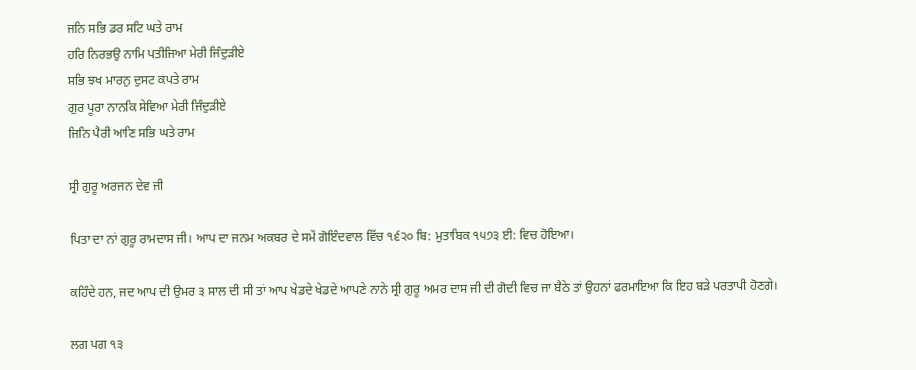ਜਨਿ ਸਭਿ ਡਰ ਸਟਿ ਘਤੇ ਰਾਮ
ਹਰਿ ਨਿਰਭਉ ਨਾਮਿ ਪਤੀਜਿਆ ਮੇਰੀ ਜਿੰਦੁੜੀਏ
ਸਭਿ ਝਖ ਮਾਰਨੁ ਦੁਸਟ ਕਪਤੇ ਰਾਮ
ਗੁਰ ਪੂਰਾ ਨਾਨਕਿ ਸੇਵਿਆ ਮੇਰੀ ਜਿੰਦੁੜੀਏ
ਜਿਨਿ ਪੈਰੀ ਆਣਿ ਸਭਿ ਘਤੇ ਰਾਮ

ਸ੍ਰੀ ਗੁਰੂ ਅਰਜਨ ਦੇਵ ਜੀ

ਪਿਤਾ ਦਾ ਨਾਂ ਗੁਰੂ ਰਾਮਦਾਸ ਜੀ। ਆਪ ਦਾ ਜਨਮ ਅਕਬਰ ਦੇ ਸਮੇਂ ਗੋਇੰਦਵਾਲ ਵਿੱਚ ੧੬੨੦ ਬਿ: ਮੁਤਾਬਿਕ ੧੫੭੩ ਈ: ਵਿਚ ਹੋਇਆ।

ਕਹਿੰਦੇ ਹਨ, ਜਦ ਆਪ ਦੀ ਉਮਰ ੩ ਸਾਲ ਦੀ ਸੀ ਤਾਂ ਆਪ ਖੇਡਦੇ ਖੇਡਦੇ ਆਪਣੇ ਨਾਨੇ ਸ੍ਰੀ ਗੁਰੂ ਅਮਰ ਦਾਸ ਜੀ ਦੀ ਗੋਦੀ ਵਿਚ ਜਾ ਬੈਠੇ ਤਾਂ ਉਹਨਾਂ ਫਰਮਾਇਆ ਕਿ ਇਹ ਬੜੇ ਪਰਤਾਪੀ ਹੋਣਗੇ।

ਲਗ ਪਗ ੧੩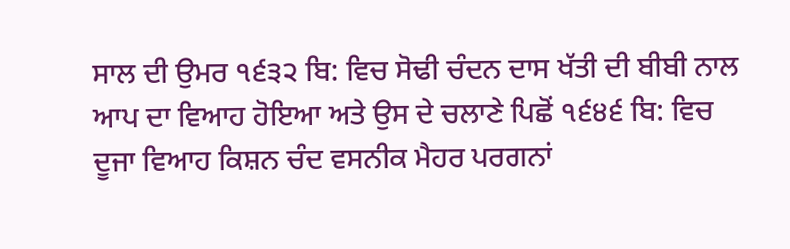ਸਾਲ ਦੀ ਉਮਰ ੧੬੩੨ ਬਿ: ਵਿਚ ਸੋਢੀ ਚੰਦਨ ਦਾਸ ਖੱਤੀ ਦੀ ਬੀਬੀ ਨਾਲ ਆਪ ਦਾ ਵਿਆਹ ਹੋਇਆ ਅਤੇ ਉਸ ਦੇ ਚਲਾਣੇ ਪਿਛੋਂ ੧੬੪੬ ਬਿ: ਵਿਚ ਦੂਜਾ ਵਿਆਹ ਕਿਸ਼ਨ ਚੰਦ ਵਸਨੀਕ ਮੈਹਰ ਪਰਗਨਾਂ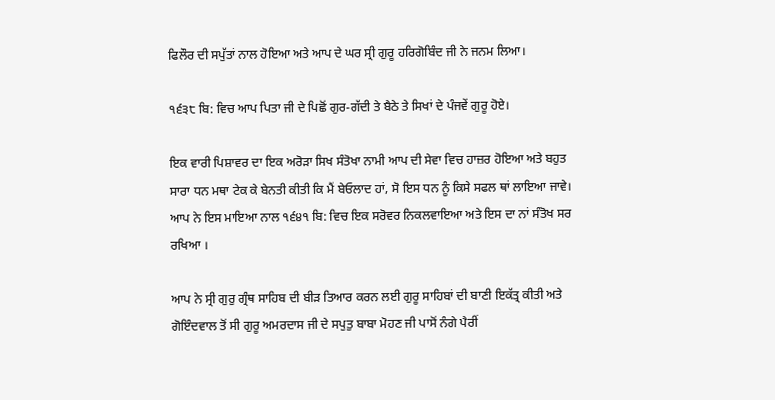ਫਿਲੌਰ ਦੀ ਸਪੁੱਤਾਂ ਨਾਲ ਹੋਇਆ ਅਤੇ ਆਪ ਦੇ ਘਰ ਸ੍ਰੀ ਗੁਰੂ ਹਰਿਗੋਬਿੰਦ ਜੀ ਨੇ ਜਨਮ ਲਿਆ।

੧੬੩੮ ਬਿ: ਵਿਚ ਆਪ ਪਿਤਾ ਜੀ ਦੇ ਪਿਛੋਂ ਗੁਰ-ਗੱਦੀ ਤੇ ਬੈਠੇ ਤੇ ਸਿਖਾਂ ਦੇ ਪੰਜਵੇਂ ਗੁਰੂ ਹੋਏ।

ਇਕ ਵਾਰੀ ਪਿਸ਼ਾਵਰ ਦਾ ਇਕ ਅਰੋੜਾ ਸਿਖ ਸੰਤੋਖਾ ਨਾਮੀ ਆਪ ਦੀ ਸੇਵਾ ਵਿਚ ਹਾਜ਼ਰ ਹੋਇਆ ਅਤੇ ਬਹੁਤ ਸਾਰਾ ਧਨ ਮਥਾ ਟੇਕ ਕੇ ਬੇਨਤੀ ਕੀਤੀ ਕਿ ਮੈਂ ਬੇਓਲਾਦ ਹਾਂ, ਸੋ ਇਸ ਧਨ ਨੂੰ ਕਿਸੇ ਸਫਲ ਥਾਂ ਲਾਇਆ ਜਾਵੇ। ਆਪ ਨੇ ਇਸ ਮਾਇਆ ਨਾਲ ੧੬੪੧ ਬਿ: ਵਿਚ ਇਕ ਸਰੋਵਰ ਨਿਕਲਵਾਇਆ ਅਤੇ ਇਸ ਦਾ ਨਾਂ ਸੰਤੋਖ ਸਰ ਰਖਿਆ ।

ਆਪ ਨੇ ਸ੍ਰੀ ਗੁਰੁ ਗ੍ਰੰਥ ਸਾਹਿਬ ਦੀ ਬੀੜ ਤਿਆਰ ਕਰਨ ਲਈ ਗੁਰੂ ਸਾਹਿਬਾਂ ਦੀ ਬਾਣੀ ਇਕੱਤ੍ਰ ਕੀਤੀ ਅਤੇ ਗੋਇੰਦਵਾਲ ਤੋਂ ਸੀ ਗੁਰੂ ਅਮਰਦਾਸ ਜੀ ਦੇ ਸਪੁਤੁ ਬਾਬਾ ਮੋਹਣ ਜੀ ਪਾਸੋਂ ਨੰਗੇ ਪੈਰੀਂ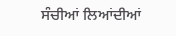ਸੰਚੀਆਂ ਲਿਆਂਦੀਆਂ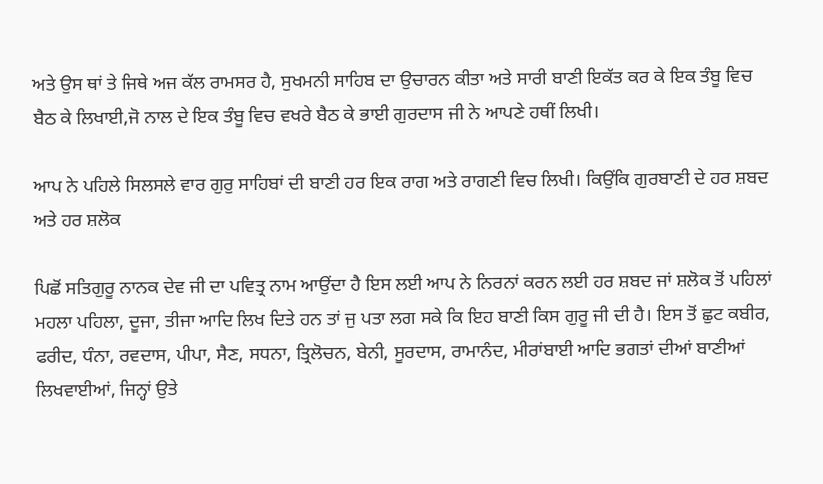ਅਤੇ ਉਸ ਥਾਂ ਤੇ ਜਿਥੇ ਅਜ ਕੱਲ ਰਾਮਸਰ ਹੈ, ਸੁਖਮਨੀ ਸਾਹਿਬ ਦਾ ਉਚਾਰਨ ਕੀਤਾ ਅਤੇ ਸਾਰੀ ਬਾਣੀ ਇਕੱਤ ਕਰ ਕੇ ਇਕ ਤੰਬੂ ਵਿਚ ਬੈਠ ਕੇ ਲਿਖਾਈ,ਜੋ ਨਾਲ ਦੇ ਇਕ ਤੰਬੂ ਵਿਚ ਵਖਰੇ ਬੈਠ ਕੇ ਭਾਈ ਗੁਰਦਾਸ ਜੀ ਨੇ ਆਪਣੇ ਹਥੀਂ ਲਿਖੀ।

ਆਪ ਨੇ ਪਹਿਲੇ ਸਿਲਸਲੇ ਵਾਰ ਗੁਰੁ ਸਾਹਿਬਾਂ ਦੀ ਬਾਣੀ ਹਰ ਇਕ ਰਾਗ ਅਤੇ ਰਾਗਣੀ ਵਿਚ ਲਿਖੀ। ਕਿਉਂਕਿ ਗੁਰਬਾਣੀ ਦੇ ਹਰ ਸ਼ਬਦ ਅਤੇ ਹਰ ਸ਼ਲੋਕ

ਪਿਛੋਂ ਸਤਿਗੁਰੂ ਨਾਨਕ ਦੇਵ ਜੀ ਦਾ ਪਵਿਤ੍ਰ ਨਾਮ ਆਉਂਦਾ ਹੈ ਇਸ ਲਈ ਆਪ ਨੇ ਨਿਰਨਾਂ ਕਰਨ ਲਈ ਹਰ ਸ਼ਬਦ ਜਾਂ ਸ਼ਲੋਕ ਤੋਂ ਪਹਿਲਾਂ ਮਹਲਾ ਪਹਿਲਾ, ਦੂਜਾ, ਤੀਜਾ ਆਦਿ ਲਿਖ ਦਿਤੇ ਹਨ ਤਾਂ ਜੁ ਪਤਾ ਲਗ ਸਕੇ ਕਿ ਇਹ ਬਾਣੀ ਕਿਸ ਗੁਰੂ ਜੀ ਦੀ ਹੈ। ਇਸ ਤੋਂ ਛੁਟ ਕਬੀਰ, ਫਰੀਦ, ਧੰਨਾ, ਰਵਦਾਸ, ਪੀਪਾ, ਸੈਣ, ਸਧਨਾ, ਤ੍ਰਿਲੋਚਨ, ਬੇਨੀ, ਸੂਰਦਾਸ, ਰਾਮਾਨੰਦ, ਮੀਰਾਂਬਾਈ ਆਦਿ ਭਗਤਾਂ ਦੀਆਂ ਬਾਣੀਆਂ ਲਿਖਵਾਈਆਂ, ਜਿਨ੍ਹਾਂ ਉਤੇ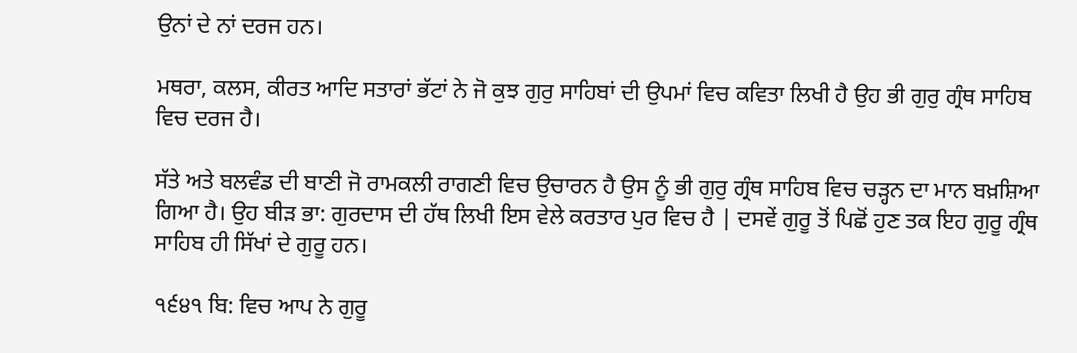ਉਨਾਂ ਦੇ ਨਾਂ ਦਰਜ ਹਨ।

ਮਥਰਾ, ਕਲਸ, ਕੀਰਤ ਆਦਿ ਸਤਾਰਾਂ ਭੱਟਾਂ ਨੇ ਜੋ ਕੁਝ ਗੁਰੁ ਸਾਹਿਬਾਂ ਦੀ ਉਪਮਾਂ ਵਿਚ ਕਵਿਤਾ ਲਿਖੀ ਹੈ ਉਹ ਭੀ ਗੁਰੁ ਗ੍ਰੰਥ ਸਾਹਿਬ ਵਿਚ ਦਰਜ ਹੈ।

ਸੱਤੇ ਅਤੇ ਬਲਵੰਡ ਦੀ ਬਾਣੀ ਜੋ ਰਾਮਕਲੀ ਰਾਗਣੀ ਵਿਚ ਉਚਾਰਨ ਹੈ ਉਸ ਨੂੰ ਭੀ ਗੁਰੁ ਗ੍ਰੰਥ ਸਾਹਿਬ ਵਿਚ ਚੜ੍ਹਨ ਦਾ ਮਾਨ ਬਖ਼ਸ਼ਿਆ ਗਿਆ ਹੈ। ਉਹ ਬੀੜ ਭਾ: ਗੁਰਦਾਸ ਦੀ ਹੱਥ ਲਿਖੀ ਇਸ ਵੇਲੇ ਕਰਤਾਰ ਪੁਰ ਵਿਚ ਹੈ | ਦਸਵੇਂ ਗੁਰੂ ਤੋਂ ਪਿਛੋਂ ਹੁਣ ਤਕ ਇਹ ਗੁਰੂ ਗ੍ਰੰਥ ਸਾਹਿਬ ਹੀ ਸਿੱਖਾਂ ਦੇ ਗੁਰੂ ਹਨ।

੧੬੪੧ ਬਿ: ਵਿਚ ਆਪ ਨੇ ਗੁਰੂ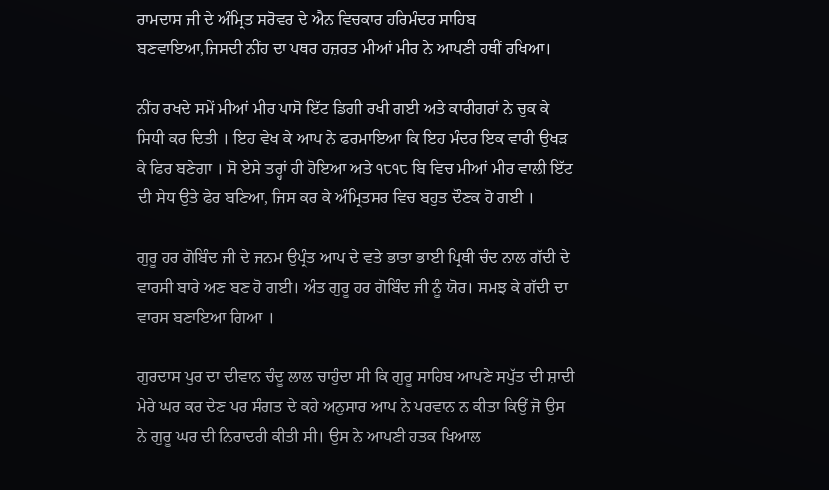ਰਾਮਦਾਸ ਜੀ ਦੇ ਅੰਮ੍ਰਿਤ ਸਰੋਵਰ ਦੇ ਐਨ ਵਿਚਕਾਰ ਹਰਿਮੰਦਰ ਸਾਹਿਬ ਬਣਵਾਇਆ,ਜਿਸਦੀ ਨੀਂਹ ਦਾ ਪਥਰ ਹਜ਼ਰਤ ਮੀਆਂ ਮੀਰ ਨੇ ਆਪਣੀ ਹਥੀਂ ਰਖਿਆ।

ਨੀਂਹ ਰਖਦੇ ਸਮੇਂ ਮੀਆਂ ਮੀਰ ਪਾਸੋ ਇੱਟ ਡਿਗੀ ਰਖੀ ਗਈ ਅਤੇ ਕਾਰੀਗਰਾਂ ਨੇ ਚੁਕ ਕੇ ਸਿਧੀ ਕਰ ਦਿਤੀ । ਇਹ ਵੇਖ ਕੇ ਆਪ ਨੇ ਫਰਮਾਇਆ ਕਿ ਇਹ ਮੰਦਰ ਇਕ ਵਾਰੀ ਉਖੜ ਕੇ ਫਿਰ ਬਣੇਗਾ । ਸੋ ਏਸੇ ਤਰ੍ਹਾਂ ਹੀ ਹੋਇਆ ਅਤੇ ੧੮੧੮ ਬਿ ਵਿਚ ਮੀਆਂ ਮੀਰ ਵਾਲੀ ਇੱਟ ਦੀ ਸੇਧ ਉਤੇ ਫੇਰ ਬਣਿਆ, ਜਿਸ ਕਰ ਕੇ ਅੰਮ੍ਰਿਤਸਰ ਵਿਚ ਬਹੁਤ ਦੌਣਕ ਹੋ ਗਈ ।

ਗੁਰੂ ਹਰ ਗੋਬਿੰਦ ਜੀ ਦੇ ਜਨਮ ਉਪ੍ਰੰਤ ਆਪ ਦੇ ਵਤੇ ਭਾਤਾ ਭਾਈ ਪ੍ਰਿਥੀ ਚੰਦ ਨਾਲ ਗੱਦੀ ਦੇ ਵਾਰਸੀ ਬਾਰੇ ਅਣ ਬਣ ਹੋ ਗਈ। ਅੰਤ ਗੁਰੂ ਹਰ ਗੋਬਿੰਦ ਜੀ ਨੂੰ ਯੋਰ। ਸਮਝ ਕੇ ਗੱਦੀ ਦਾ ਵਾਰਸ ਬਣਾਇਆ ਗਿਆ ।

ਗੁਰਦਾਸ ਪੁਰ ਦਾ ਦੀਵਾਨ ਚੰਦੂ ਲਾਲ ਚਾਹੁੰਦਾ ਸੀ ਕਿ ਗੁਰੂ ਸਾਹਿਬ ਆਪਣੇ ਸਪੁੱਤ ਦੀ ਸ਼ਾਦੀ ਮੇਰੇ ਘਰ ਕਰ ਦੇਣ ਪਰ ਸੰਗਤ ਦੇ ਕਹੇ ਅਨੁਸਾਰ ਆਪ ਨੇ ਪਰਵਾਨ ਨ ਕੀਤਾ ਕਿਉਂ ਜੋ ਉਸ ਨੇ ਗੁਰੂ ਘਰ ਦੀ ਨਿਰਾਦਰੀ ਕੀਤੀ ਸੀ। ਉਸ ਨੇ ਆਪਣੀ ਹਤਕ ਖਿਆਲ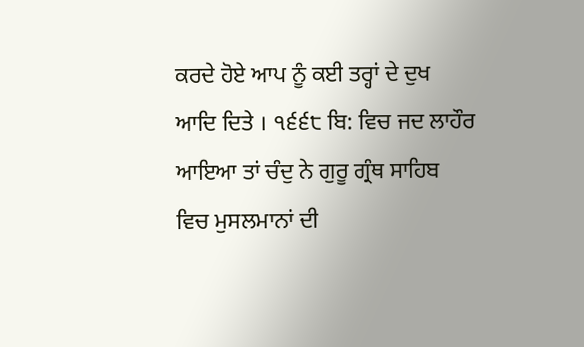ਕਰਦੇ ਹੋਏ ਆਪ ਨੂੰ ਕਈ ਤਰ੍ਹਾਂ ਦੇ ਦੁਖ ਆਦਿ ਦਿਤੇ । ੧੬੬੮ ਬਿ: ਵਿਚ ਜਦ ਲਾਹੌਰ ਆਇਆ ਤਾਂ ਚੰਦੁ ਨੇ ਗੁਰੂ ਗ੍ਰੰਥ ਸਾਹਿਬ ਵਿਚ ਮੁਸਲਮਾਨਾਂ ਦੀ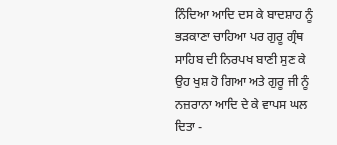ਨਿੰਦਿਆ ਆਦਿ ਦਸ ਕੇ ਬਾਦਸ਼ਾਹ ਨੂੰ ਭੜਕਾਣਾ ਚਾਹਿਆ ਪਰ ਗੁਰੂ ਗ੍ਰੰਥ ਸਾਹਿਬ ਦੀ ਨਿਰਪਖ ਬਾਣੀ ਸੁਣ ਕੇ ਉਹ ਖੁਸ਼ ਹੋ ਗਿਆ ਅਤੇ ਗੁਰੂ ਜੀ ਨੂੰ ਨਜ਼ਰਾਨਾ ਆਦਿ ਦੇ ਕੇ ਵਾਪਸ ਘਲ ਦਿਤਾ -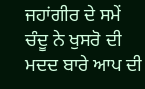ਜਹਾਂਗੀਰ ਦੇ ਸਮੇਂ ਚੰਦੂ ਨੇ ਖੁਸਰੋ ਦੀ ਮਦਦ ਬਾਰੇ ਆਪ ਦੀ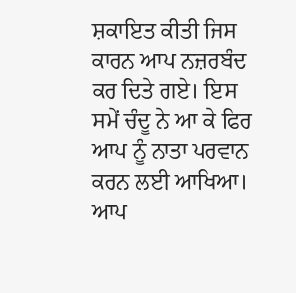ਸ਼ਕਾਇਤ ਕੀਤੀ ਜਿਸ ਕਾਰਨ ਆਪ ਨਜ਼ਰਬੰਦ ਕਰ ਦਿਤੇ ਗਏ। ਇਸ ਸਮੇਂ ਚੰਦੂ ਨੇ ਆ ਕੇ ਫਿਰ ਆਪ ਨੂੰ ਨਾਤਾ ਪਰਵਾਨ ਕਰਨ ਲਈ ਆਖਿਆ। ਆਪ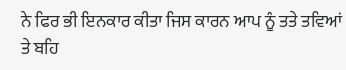ਨੇ ਫਿਰ ਭੀ ਇਨਕਾਰ ਕੀਤਾ ਜਿਸ ਕਾਰਨ ਆਪ ਨੂੰ ਤਤੇ ਤਵਿਆਂ ਤੇ ਬਹਿ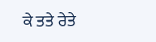ਕੇ ਤਤੇ ਰੇਤੇ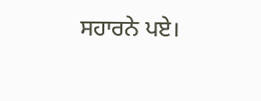ਸਹਾਰਨੇ ਪਏ।